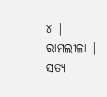୪ | ରାମଲୀଳା |
ସତ୍ୟ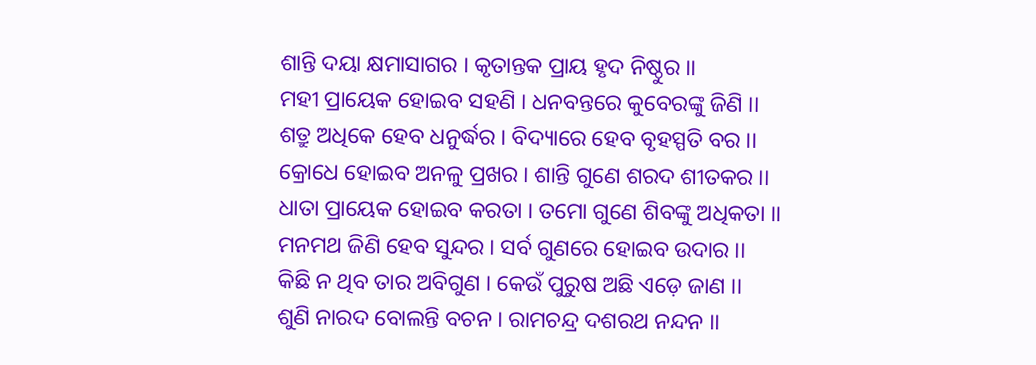ଶାନ୍ତି ଦୟା କ୍ଷମାସାଗର । କୃତାନ୍ତକ ପ୍ରାୟ ହୃଦ ନିଷ୍ଠୁର ।।
ମହୀ ପ୍ରାୟେକ ହୋଇବ ସହଣି । ଧନବନ୍ତରେ କୁବେରଙ୍କୁ ଜିଣି ।।
ଶତ୍ରୁ ଅଧିକେ ହେବ ଧନୁର୍ଦ୍ଧର । ବିଦ୍ୟାରେ ହେବ ବୃହସ୍ପତି ବର ।।
କ୍ରୋଧେ ହୋଇବ ଅନଳୁ ପ୍ରଖର । ଶାନ୍ତି ଗୁଣେ ଶରଦ ଶୀତକର ।।
ଧାତା ପ୍ରାୟେକ ହୋଇବ କରତା । ତମୋ ଗୁଣେ ଶିବଙ୍କୁ ଅଧିକତା ।।
ମନମଥ ଜିଣି ହେବ ସୁନ୍ଦର । ସର୍ବ ଗୁଣରେ ହୋଇବ ଉଦାର ।।
କିଛି ନ ଥିବ ତାର ଅବିଗୁଣ । କେଉଁ ପୁରୁଷ ଅଛି ଏଡ଼େ ଜାଣ ।।
ଶୁଣି ନାରଦ ବୋଲନ୍ତି ବଚନ । ରାମଚନ୍ଦ୍ର ଦଶରଥ ନନ୍ଦନ ।।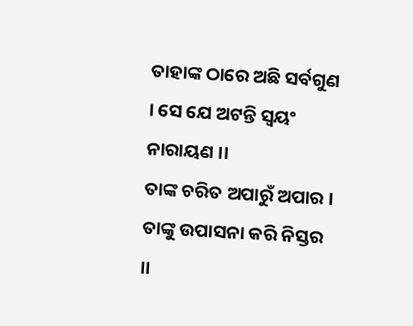ତାହାଙ୍କ ଠାରେ ଅଛି ସର୍ବଗୁଣ । ସେ ଯେ ଅଟନ୍ତି ସ୍ୱୟଂ ନାରାୟଣ ।।
ତାଙ୍କ ଚରିତ ଅପାରୁଁ ଅପାର । ତାଙ୍କୁ ଉପାସନା କରି ନିସ୍ତର ।।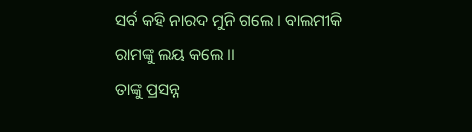ସର୍ବ କହି ନାରଦ ମୁନି ଗଲେ । ବାଲମୀକି ରାମଙ୍କୁ ଲୟ କଲେ ।।
ତାଙ୍କୁ ପ୍ରସନ୍ନ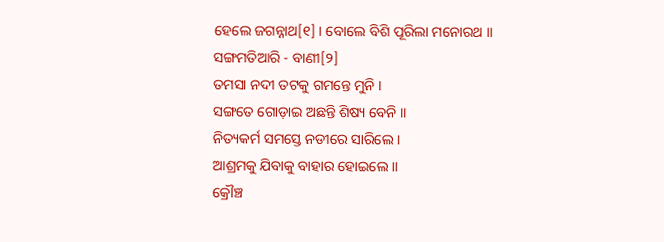ହେଲେ ଜଗନ୍ନାଥ[୧] । ବୋଲେ ବିଶି ପୂରିଲା ମନୋରଥ ।।
ସଙ୍ଗମତିଆରି - ବାଣୀ[୨]
ତମସା ନଦୀ ତଟକୁ ଗମନ୍ତେ ମୁନି ।
ସଙ୍ଗତେ ଗୋଡ଼ାଇ ଅଛନ୍ତି ଶିଷ୍ୟ ବେନି ।।
ନିତ୍ୟକର୍ମ ସମସ୍ତେ ନଡୀରେ ସାରିଲେ ।
ଆଶ୍ରମକୁ ଯିବାକୁ ବାହାର ହୋଇଲେ ।।
କ୍ରୌଞ୍ଚ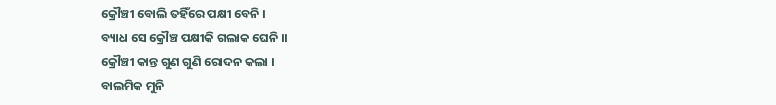କ୍ରୌଞ୍ଚୀ ବୋଲି ତହିଁରେ ପକ୍ଷୀ ବେନି ।
ବ୍ୟାଧ ସେ କ୍ରୌଞ୍ଚ ପକ୍ଷୀକି ଗଲାକ ଘେନି ।।
କ୍ରୌଞ୍ଚୀ କାନ୍ତ ଗୁଣ ଗୁଣି ରୋଦନ କଲା ।
ବାଲମିକ ମୁନି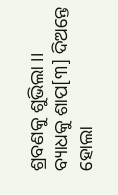ଶ୍ରବଣକୁ ଶୁଭିଲା ।।
ବ୍ୟାଧକୁ ଶାପ[୩] ଦିଅନ୍ତେ ହୋଲା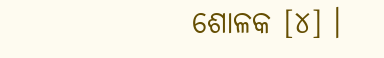ଶୋଳକ [୪] ।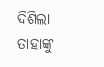ଦିଶିଲା ତାହାଙ୍କୁ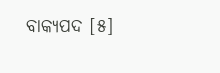ବାକ୍ୟପଦ [୫]